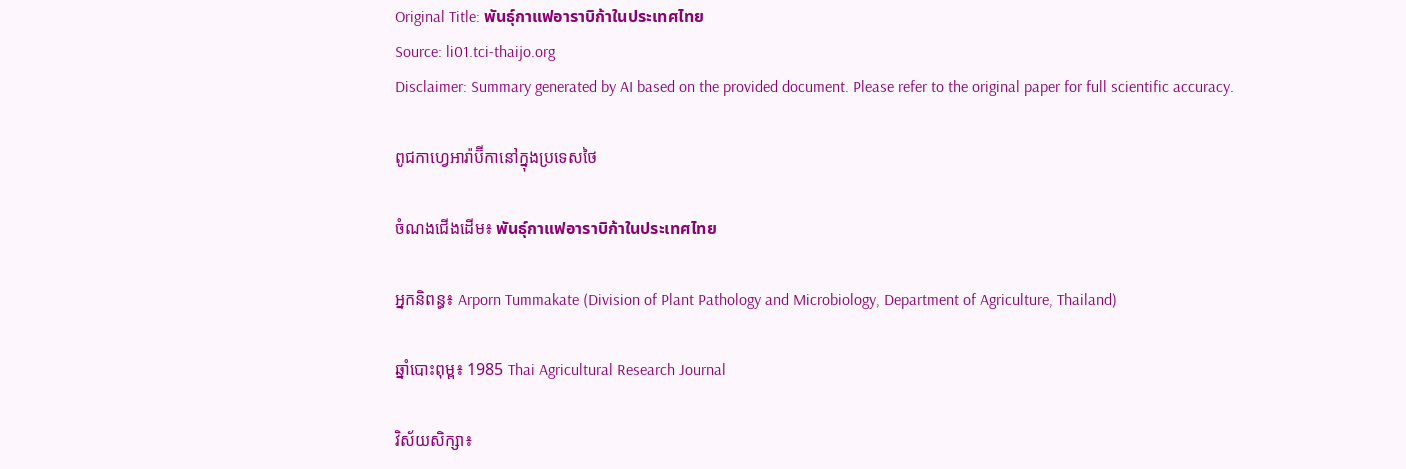Original Title: พันธุ์กาแฟอาราบิก้าในประเทศไทย
Source: li01.tci-thaijo.org
Disclaimer: Summary generated by AI based on the provided document. Please refer to the original paper for full scientific accuracy.

ពូជកាហ្វេអារ៉ាប៊ីកានៅក្នុងប្រទេសថៃ

ចំណងជើងដើម៖ พันธุ์กาแฟอาราบิก้าในประเทศไทย

អ្នកនិពន្ធ៖ Arporn Tummakate (Division of Plant Pathology and Microbiology, Department of Agriculture, Thailand)

ឆ្នាំបោះពុម្ព៖ 1985 Thai Agricultural Research Journal

វិស័យសិក្សា៖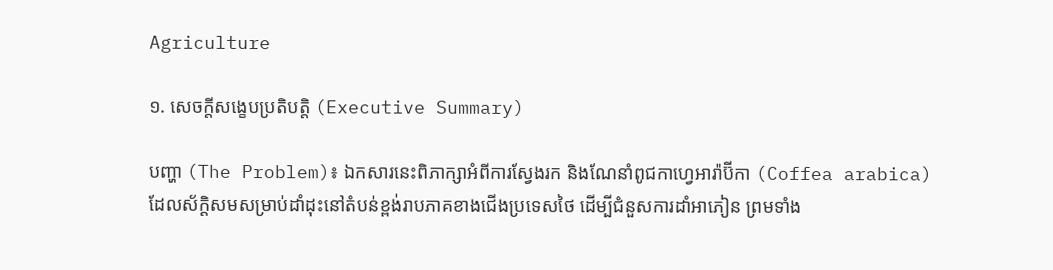Agriculture

១. សេចក្តីសង្ខេបប្រតិបត្តិ (Executive Summary)

បញ្ហា (The Problem)៖ ឯកសារនេះពិភាក្សាអំពីការស្វែងរក និងណែនាំពូជកាហ្វេអារ៉ាប៊ីកា (Coffea arabica) ដែលស័ក្តិសមសម្រាប់ដាំដុះនៅតំបន់ខ្ពង់រាបភាគខាងជើងប្រទេសថៃ ដើម្បីជំនួសការដាំអាភៀន ព្រមទាំង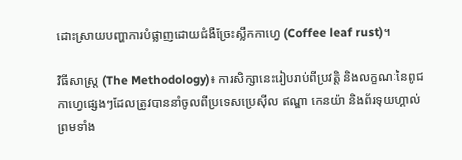ដោះស្រាយបញ្ហាការបំផ្លាញដោយជំងឺច្រែះស្លឹកកាហ្វេ (Coffee leaf rust)។

វិធីសាស្ត្រ (The Methodology)៖ ការសិក្សានេះរៀបរាប់ពីប្រវត្តិ និងលក្ខណៈនៃពូជកាហ្វេផ្សេងៗដែលត្រូវបាននាំចូលពីប្រទេសប្រេស៊ីល ឥណ្ឌា កេនយ៉ា និងព័រទុយហ្គាល់ ព្រមទាំង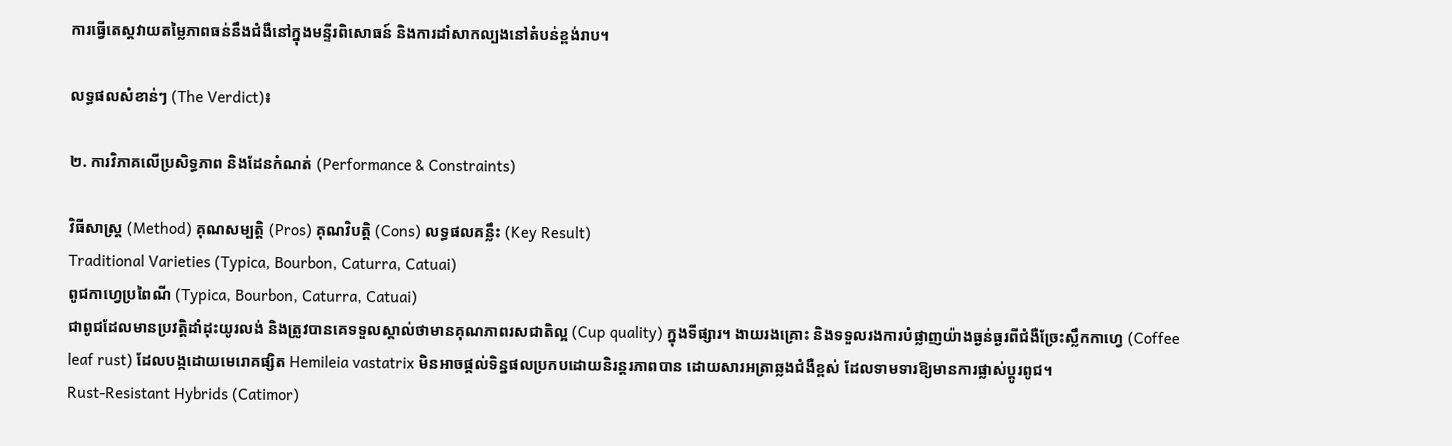ការធ្វើតេស្តវាយតម្លៃភាពធន់នឹងជំងឺនៅក្នុងមន្ទីរពិសោធន៍ និងការដាំសាកល្បងនៅតំបន់ខ្ពង់រាប។

លទ្ធផលសំខាន់ៗ (The Verdict)៖

២. ការវិភាគលើប្រសិទ្ធភាព និងដែនកំណត់ (Performance & Constraints)

វិធីសាស្ត្រ (Method) គុណសម្បត្តិ (Pros) គុណវិបត្តិ (Cons) លទ្ធផលគន្លឹះ (Key Result)
Traditional Varieties (Typica, Bourbon, Caturra, Catuai)
ពូជកាហ្វេប្រពៃណី (Typica, Bourbon, Caturra, Catuai)
ជាពូជដែលមានប្រវត្តិដាំដុះយូរលង់ និងត្រូវបានគេទទួលស្គាល់ថាមានគុណភាពរសជាតិល្អ (Cup quality) ក្នុងទីផ្សារ។ ងាយរងគ្រោះ និងទទួលរងការបំផ្លាញយ៉ាងធ្ងន់ធ្ងរពីជំងឺច្រែះស្លឹកកាហ្វេ (Coffee leaf rust) ដែលបង្កដោយមេរោគផ្សិត Hemileia vastatrix មិនអាចផ្តល់ទិន្នផលប្រកបដោយនិរន្តរភាពបាន ដោយសារអត្រាឆ្លងជំងឺខ្ពស់ ដែលទាមទារឱ្យមានការផ្លាស់ប្តូរពូជ។
Rust-Resistant Hybrids (Catimor)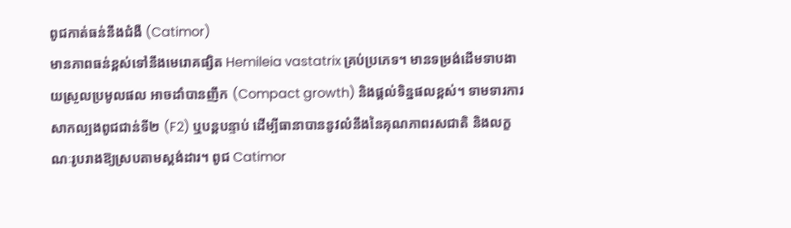ពូជកាត់ធន់នឹងជំងឺ (Catimor)
មានភាពធន់ខ្ពស់ទៅនឹងមេរោគផ្សិត Hemileia vastatrix គ្រប់ប្រភេទ។ មានទម្រង់ដើមទាបងាយស្រួលប្រមូលផល អាចដាំបានញឹក (Compact growth) និងផ្តល់ទិន្នផលខ្ពស់។ ទាមទារការសាកល្បងពូជជាន់ទី២ (F2) ឬបន្តបន្ទាប់ ដើម្បីធានាបាននូវលំនឹងនៃគុណភាពរសជាតិ និងលក្ខណៈរូបរាងឱ្យស្របតាមស្តង់ដារ។ ពូជ Catimor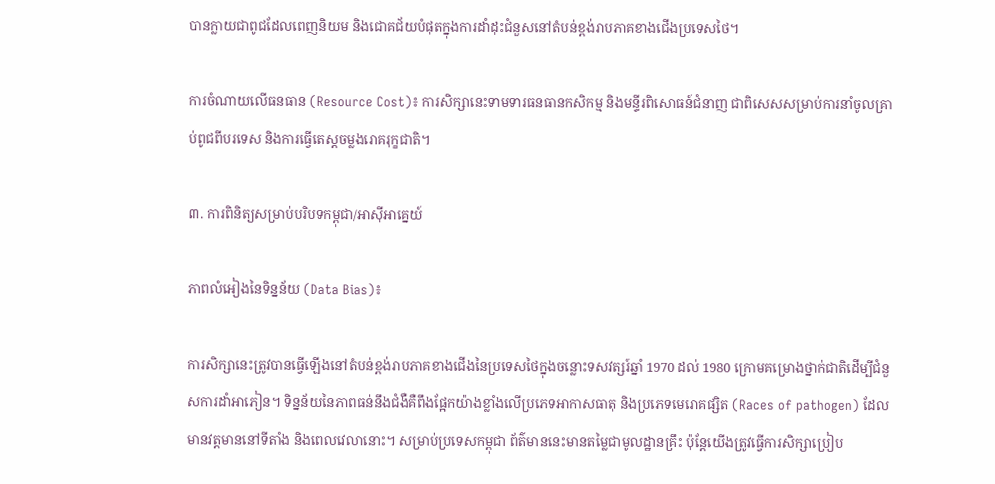បានក្លាយជាពូជដែលពេញនិយម និងជោគជ័យបំផុតក្នុងការដាំដុះជំនួសនៅតំបន់ខ្ពង់រាបភាគខាងជើងប្រទេសថៃ។

ការចំណាយលើធនធាន (Resource Cost)៖ ការសិក្សានេះទាមទារធនធានកសិកម្ម និងមន្ទីរពិសោធន៍ជំនាញ ជាពិសេសសម្រាប់ការនាំចូលគ្រាប់ពូជពីបរទេស និងការធ្វើតេស្តចម្លងរោគរុក្ខជាតិ។

៣. ការពិនិត្យសម្រាប់បរិបទកម្ពុជា/អាស៊ីអាគ្នេយ៍

ភាពលំអៀងនៃទិន្នន័យ (Data Bias)៖

ការសិក្សានេះត្រូវបានធ្វើឡើងនៅតំបន់ខ្ពង់រាបភាគខាងជើងនៃប្រទេសថៃក្នុងចន្លោះទសវត្សរ៍ឆ្នាំ 1970 ដល់ 1980 ក្រោមគម្រោងថ្នាក់ជាតិដើម្បីជំនួសការដាំអាភៀន។ ទិន្នន័យនៃភាពធន់នឹងជំងឺគឺពឹងផ្អែកយ៉ាងខ្លាំងលើប្រភេទអាកាសធាតុ និងប្រភេទមេរោគផ្សិត (Races of pathogen) ដែលមានវត្តមាននៅទីតាំង និងពេលវេលានោះ។ សម្រាប់ប្រទេសកម្ពុជា ព័ត៌មាននេះមានតម្លៃជាមូលដ្ឋានគ្រឹះ ប៉ុន្តែយើងត្រូវធ្វើការសិក្សាប្រៀប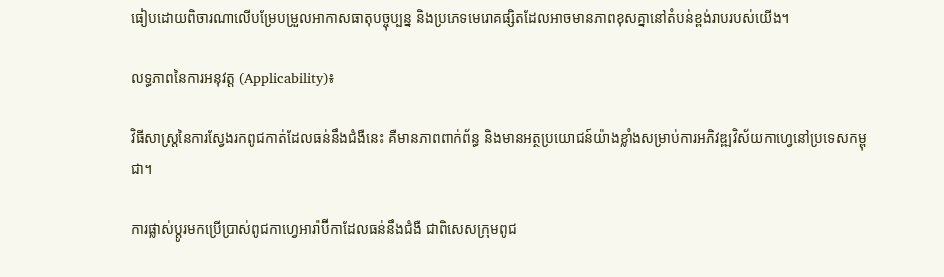ធៀបដោយពិចារណាលើបម្រែបម្រួលអាកាសធាតុបច្ចុប្បន្ន និងប្រភេទមេរោគផ្សិតដែលអាចមានភាពខុសគ្នានៅតំបន់ខ្ពង់រាបរបស់យើង។

លទ្ធភាពនៃការអនុវត្ត (Applicability)៖

វិធីសាស្ត្រនៃការស្វែងរកពូជកាត់ដែលធន់នឹងជំងឺនេះ គឺមានភាពពាក់ព័ន្ធ និងមានអត្ថប្រយោជន៍យ៉ាងខ្លាំងសម្រាប់ការអភិវឌ្ឍវិស័យកាហ្វេនៅប្រទេសកម្ពុជា។

ការផ្លាស់ប្តូរមកប្រើប្រាស់ពូជកាហ្វេអារ៉ាប៊ីកាដែលធន់នឹងជំងឺ ជាពិសេសក្រុមពូជ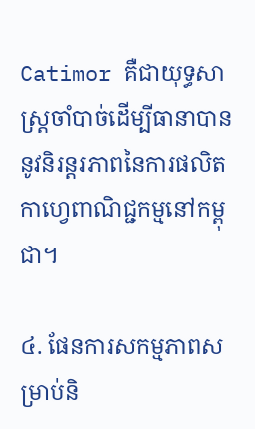Catimor គឺជាយុទ្ធសាស្ត្រចាំបាច់ដើម្បីធានាបាននូវនិរន្តរភាពនៃការផលិតកាហ្វេពាណិជ្ជកម្មនៅកម្ពុជា។

៤. ផែនការសកម្មភាពសម្រាប់និ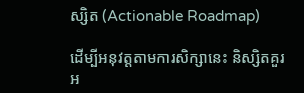ស្សិត (Actionable Roadmap)

ដើម្បីអនុវត្តតាមការសិក្សានេះ និស្សិតគួរអ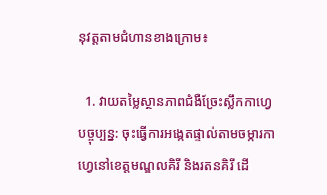នុវត្តតាមជំហានខាងក្រោម៖

  1. វាយតម្លៃស្ថានភាពជំងឺច្រែះស្លឹកកាហ្វេបច្ចុប្បន្ន: ចុះធ្វើការអង្កេតផ្ទាល់តាមចម្ការកាហ្វេនៅខេត្តមណ្ឌលគិរី និងរតនគិរី ដើ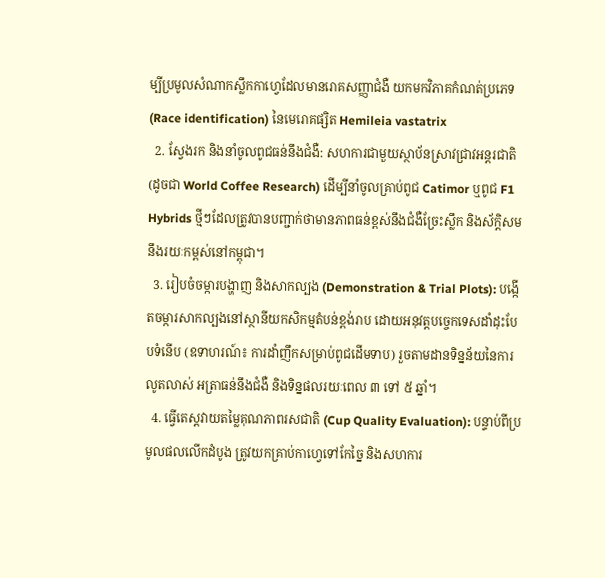ម្បីប្រមូលសំណាកស្លឹកកាហ្វេដែលមានរោគសញ្ញាជំងឺ យកមកវិភាគកំណត់ប្រភេទ (Race identification) នៃមេរោគផ្សិត Hemileia vastatrix
  2. ស្វែងរក និងនាំចូលពូជធន់នឹងជំងឺ: សហការជាមួយស្ថាប័នស្រាវជ្រាវអន្តរជាតិ (ដូចជា World Coffee Research) ដើម្បីនាំចូលគ្រាប់ពូជ Catimor ឬពូជ F1 Hybrids ថ្មីៗដែលត្រូវបានបញ្ជាក់ថាមានភាពធន់ខ្ពស់នឹងជំងឺច្រែះស្លឹក និងស័ក្តិសមនឹងរយៈកម្ពស់នៅកម្ពុជា។
  3. រៀបចំចម្ការបង្ហាញ និងសាកល្បង (Demonstration & Trial Plots): បង្កើតចម្ការសាកល្បងនៅស្ថានីយកសិកម្មតំបន់ខ្ពង់រាប ដោយអនុវត្តបច្ចេកទេសដាំដុះបែបទំនើប (ឧទាហរណ៍៖ ការដាំញឹកសម្រាប់ពូជដើមទាប) រួចតាមដានទិន្នន័យនៃការលូតលាស់ អត្រាធន់នឹងជំងឺ និងទិន្នផលរយៈពេល ៣ ទៅ ៥ ឆ្នាំ។
  4. ធ្វើតេស្តវាយតម្លៃគុណភាពរសជាតិ (Cup Quality Evaluation): បន្ទាប់ពីប្រមូលផលលើកដំបូង ត្រូវយកគ្រាប់កាហ្វេទៅកែច្នៃ និងសហការ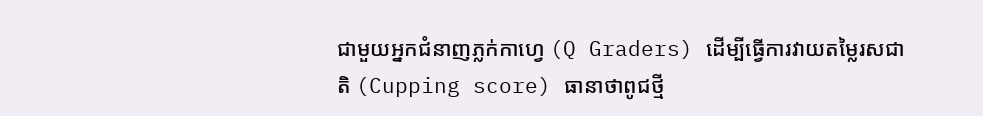ជាមួយអ្នកជំនាញភ្លក់កាហ្វេ (Q Graders) ដើម្បីធ្វើការវាយតម្លៃរសជាតិ (Cupping score) ធានាថាពូជថ្មី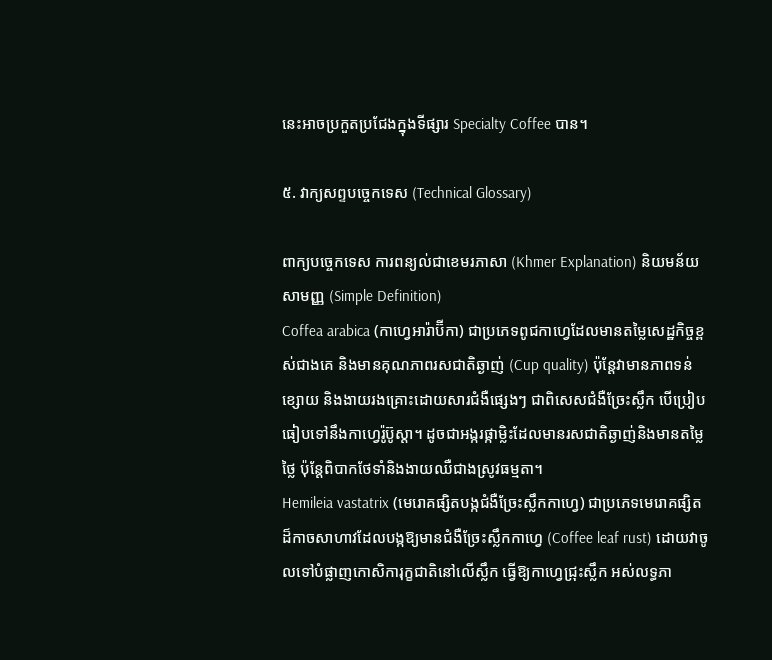នេះអាចប្រកួតប្រជែងក្នុងទីផ្សារ Specialty Coffee បាន។

៥. វាក្យសព្ទបច្ចេកទេស (Technical Glossary)

ពាក្យបច្ចេកទេស ការពន្យល់ជាខេមរភាសា (Khmer Explanation) និយមន័យសាមញ្ញ (Simple Definition)
Coffea arabica (កាហ្វេអារ៉ាប៊ីកា) ជាប្រភេទពូជកាហ្វេដែលមានតម្លៃសេដ្ឋកិច្ចខ្ពស់ជាងគេ និងមានគុណភាពរសជាតិឆ្ងាញ់ (Cup quality) ប៉ុន្តែវាមានភាពទន់ខ្សោយ និងងាយរងគ្រោះដោយសារជំងឺផ្សេងៗ ជាពិសេសជំងឺច្រែះស្លឹក បើប្រៀបធៀបទៅនឹងកាហ្វេរ៉ូប៊ូស្តា។ ដូចជាអង្ករផ្កាម្លិះដែលមានរសជាតិឆ្ងាញ់និងមានតម្លៃថ្លៃ ប៉ុន្តែពិបាកថែទាំនិងងាយឈឺជាងស្រូវធម្មតា។
Hemileia vastatrix (មេរោគផ្សិតបង្កជំងឺច្រែះស្លឹកកាហ្វេ) ជាប្រភេទមេរោគផ្សិតដ៏កាចសាហាវដែលបង្កឱ្យមានជំងឺច្រែះស្លឹកកាហ្វេ (Coffee leaf rust) ដោយវាចូលទៅបំផ្លាញកោសិការុក្ខជាតិនៅលើស្លឹក ធ្វើឱ្យកាហ្វេជ្រុះស្លឹក អស់លទ្ធភា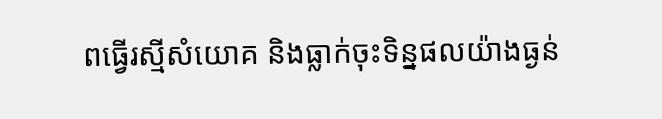ពធ្វើរស្មីសំយោគ និងធ្លាក់ចុះទិន្នផលយ៉ាងធ្ងន់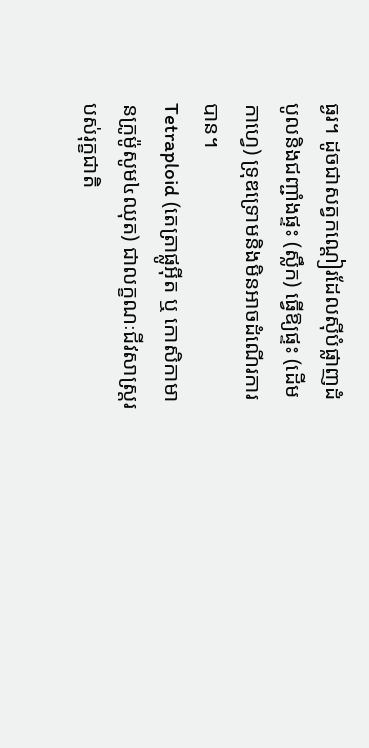ធ្ងរ។ ដូចជាសត្វកណ្តៀរដែលស៊ីបំផ្លាញដំបូលនិងជញ្ជាំងផ្ទះ (ស្លឹក) ធ្វើឱ្យផ្ទះ (ដើមកាហ្វេ) ទ្រុឌទ្រោមនិងមិនអាចដំណើរការបាន។
Tetraploid (តេត្រាផ្លូអ៊ីត ឬ កោសិកាមានក្រូម៉ូសូម៤ឈុត) ជាលក្ខណៈជីវសាស្ត្ររបស់រុក្ខជាតិ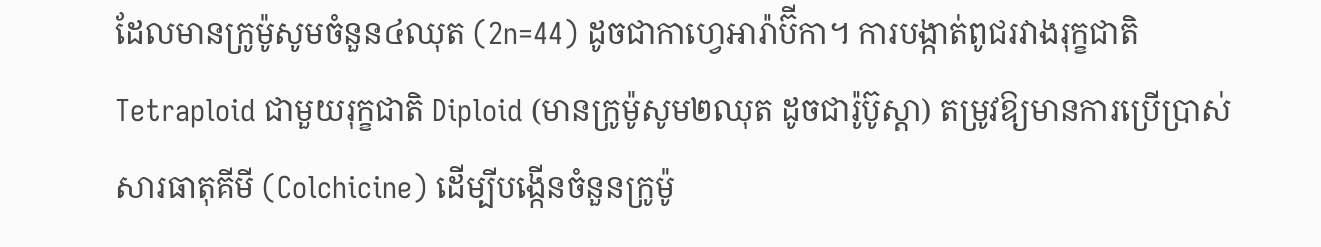ដែលមានក្រូម៉ូសូមចំនួន៤ឈុត (2n=44) ដូចជាកាហ្វេអារ៉ាប៊ីកា។ ការបង្កាត់ពូជរវាងរុក្ខជាតិ Tetraploid ជាមួយរុក្ខជាតិ Diploid (មានក្រូម៉ូសូម២ឈុត ដូចជារ៉ូប៊ូស្តា) តម្រូវឱ្យមានការប្រើប្រាស់សារធាតុគីមី (Colchicine) ដើម្បីបង្កើនចំនួនក្រូម៉ូ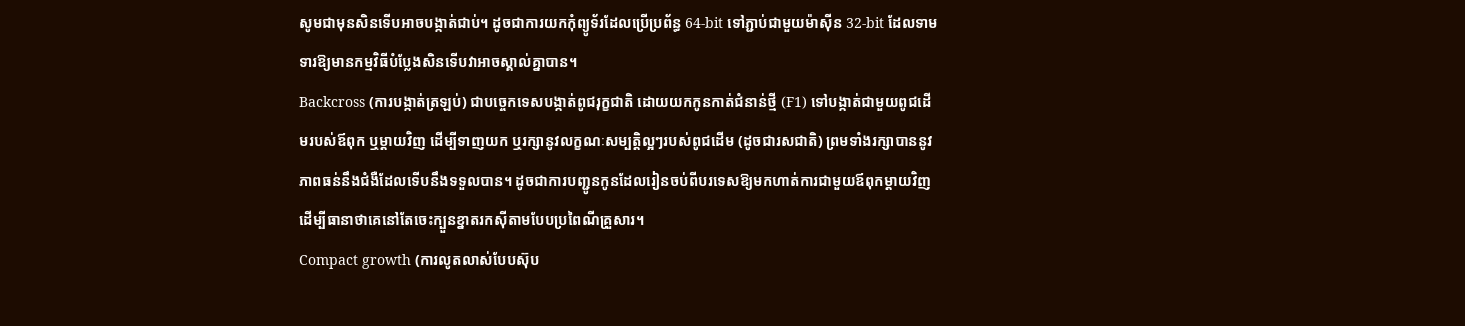សូមជាមុនសិនទើបអាចបង្កាត់ជាប់។ ដូចជាការយកកុំព្យូទ័រដែលប្រើប្រព័ន្ធ 64-bit ទៅភ្ជាប់ជាមួយម៉ាស៊ីន 32-bit ដែលទាមទារឱ្យមានកម្មវិធីបំប្លែងសិនទើបវាអាចស្គាល់គ្នាបាន។
Backcross (ការបង្កាត់ត្រឡប់) ជាបច្ចេកទេសបង្កាត់ពូជរុក្ខជាតិ ដោយយកកូនកាត់ជំនាន់ថ្មី (F1) ទៅបង្កាត់ជាមួយពូជដើមរបស់ឪពុក ឬម្តាយវិញ ដើម្បីទាញយក ឬរក្សានូវលក្ខណៈសម្បត្តិល្អៗរបស់ពូជដើម (ដូចជារសជាតិ) ព្រមទាំងរក្សាបាននូវភាពធន់នឹងជំងឺដែលទើបនឹងទទួលបាន។ ដូចជាការបញ្ជូនកូនដែលរៀនចប់ពីបរទេសឱ្យមកហាត់ការជាមួយឪពុកម្តាយវិញ ដើម្បីធានាថាគេនៅតែចេះក្បួនខ្នាតរកស៊ីតាមបែបប្រពៃណីគ្រួសារ។
Compact growth (ការលូតលាស់បែបស៊ុប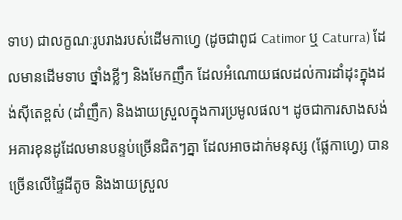ទាប) ជាលក្ខណៈរូបរាងរបស់ដើមកាហ្វេ (ដូចជាពូជ Catimor ឬ Caturra) ដែលមានដើមទាប ថ្នាំងខ្លីៗ និងមែកញឹក ដែលអំណោយផលដល់ការដាំដុះក្នុងដង់ស៊ីតេខ្ពស់ (ដាំញឹក) និងងាយស្រួលក្នុងការប្រមូលផល។ ដូចជាការសាងសង់អគារខុនដូដែលមានបន្ទប់ច្រើនជិតៗគ្នា ដែលអាចដាក់មនុស្ស (ផ្លែកាហ្វេ) បានច្រើនលើផ្ទៃដីតូច និងងាយស្រួល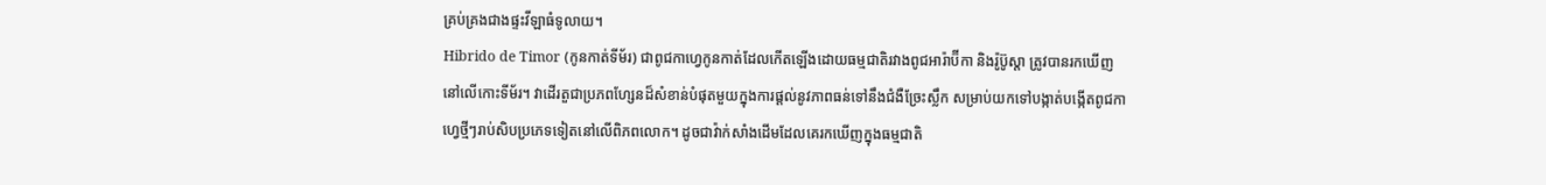គ្រប់គ្រងជាងផ្ទះវីឡាធំទូលាយ។
Hibrido de Timor (កូនកាត់ទីម័រ) ជាពូជកាហ្វេកូនកាត់ដែលកើតឡើងដោយធម្មជាតិរវាងពូជអារ៉ាប៊ីកា និងរ៉ូប៊ូស្តា ត្រូវបានរកឃើញនៅលើកោះទីម័រ។ វាដើរតួជាប្រភពហ្សែនដ៏សំខាន់បំផុតមួយក្នុងការផ្តល់នូវភាពធន់ទៅនឹងជំងឺច្រែះស្លឹក សម្រាប់យកទៅបង្កាត់បង្កើតពូជកាហ្វេថ្មីៗរាប់សិបប្រភេទទៀតនៅលើពិភពលោក។ ដូចជាវ៉ាក់សាំងដើមដែលគេរកឃើញក្នុងធម្មជាតិ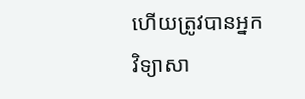ហើយត្រូវបានអ្នកវិទ្យាសា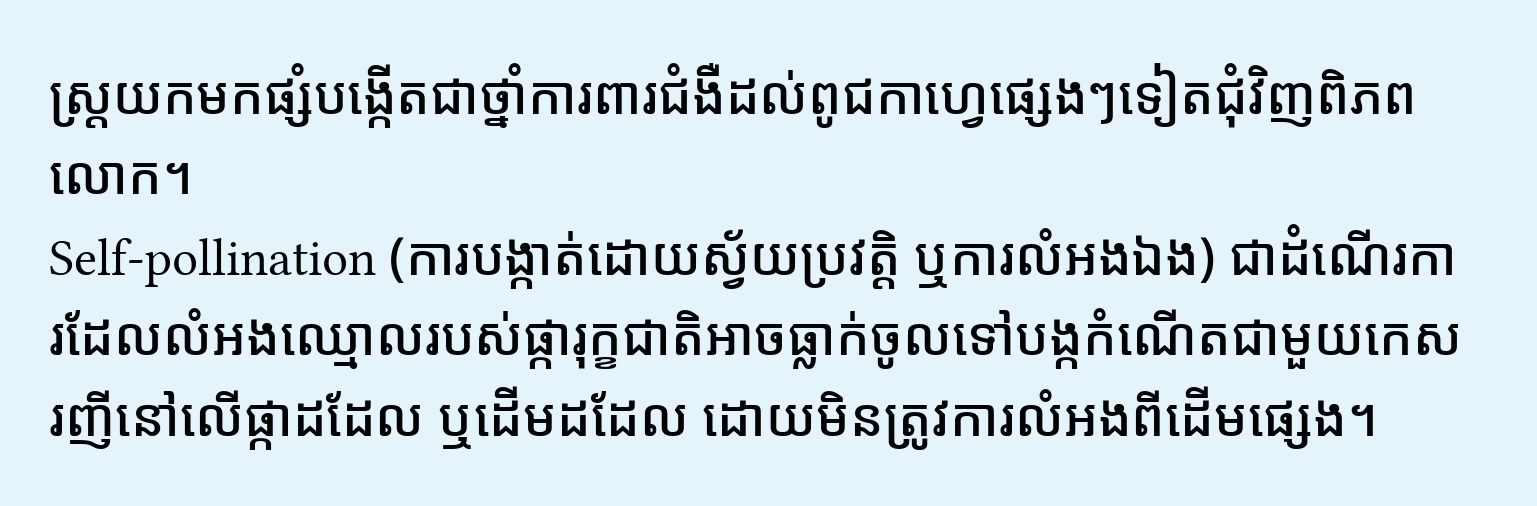ស្ត្រយកមកផ្សំបង្កើតជាថ្នាំការពារជំងឺដល់ពូជកាហ្វេផ្សេងៗទៀតជុំវិញពិភពលោក។
Self-pollination (ការបង្កាត់ដោយស្វ័យប្រវត្តិ ឬការលំអងឯង) ជាដំណើរការដែលលំអងឈ្មោលរបស់ផ្ការុក្ខជាតិអាចធ្លាក់ចូលទៅបង្កកំណើតជាមួយកេសរញីនៅលើផ្កាដដែល ឬដើមដដែល ដោយមិនត្រូវការលំអងពីដើមផ្សេង។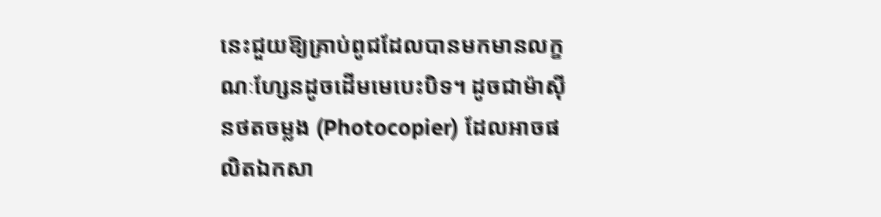នេះជួយឱ្យគ្រាប់ពូជដែលបានមកមានលក្ខណៈហ្សែនដូចដើមមេបេះបិទ។ ដូចជាម៉ាស៊ីនថតចម្លង (Photocopier) ដែលអាចផលិតឯកសា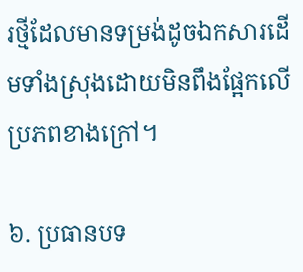រថ្មីដែលមានទម្រង់ដូចឯកសារដើមទាំងស្រុងដោយមិនពឹងផ្អែកលើប្រភពខាងក្រៅ។

៦. ប្រធានបទ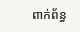ពាក់ព័ន្ធ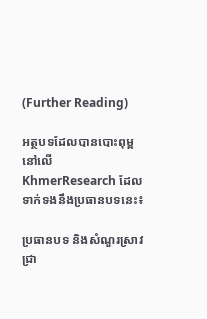(Further Reading)

អត្ថបទដែលបានបោះពុម្ពនៅលើ KhmerResearch ដែលទាក់ទងនឹងប្រធានបទនេះ៖

ប្រធានបទ និងសំណួរស្រាវជ្រា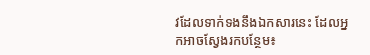វដែលទាក់ទងនឹងឯកសារនេះ ដែលអ្នកអាចស្វែងរកបន្ថែម៖